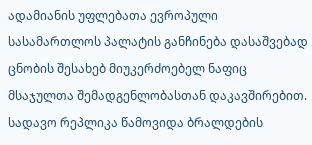ადამიანის უფლებათა ევროპული სასამართლოს პალატის განჩინება დასაშვებად ცნობის შესახებ მიუკერძოებელ ნაფიც მსაჯულთა შემადგენლობასთან დაკავშირებით. სადავო რეპლიკა წამოვიდა ბრალდების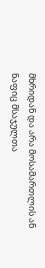მხრიდან და არა მოსამართლის ან ნაფიც მსაჯულთა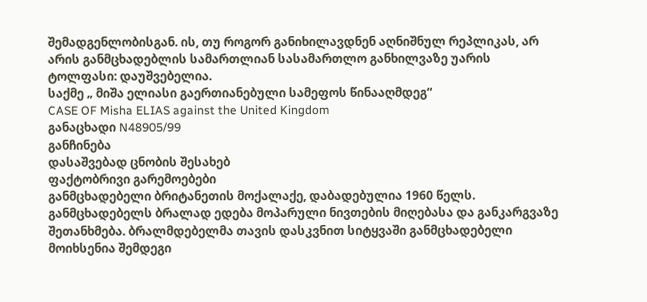შემადგენლობისგან. ის, თუ როგორ განიხილავდნენ აღნიშნულ რეპლიკას, არ არის განმცხადებლის სამართლიან სასამართლო განხილვაზე უარის ტოლფასი: დაუშვებელია.
საქმე „ მიშა ელიასი გაერთიანებული სამეფოს წინააღმდეგ“
CASE OF Misha ELIAS against the United Kingdom
განაცხადი N48905/99
განჩინება
დასაშვებად ცნობის შესახებ
ფაქტობრივი გარემოებები
განმცხადებელი ბრიტანეთის მოქალაქე, დაბადებულია 1960 წელს.
განმცხადებელს ბრალად ედება მოპარული ნივთების მიღებასა და განკარგვაზე შეთანხმება. ბრალმდებელმა თავის დასკვნით სიტყვაში განმცხადებელი მოიხსენია შემდეგი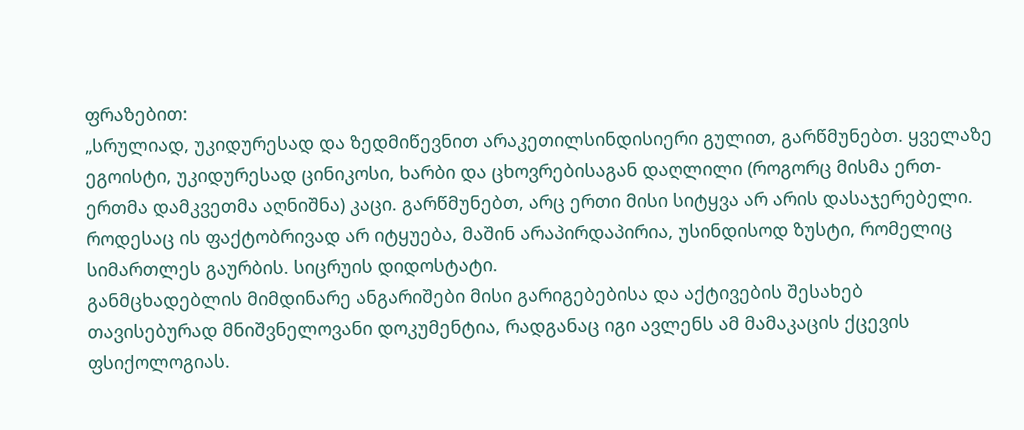ფრაზებით:
„სრულიად, უკიდურესად და ზედმიწევნით არაკეთილსინდისიერი გულით, გარწმუნებთ. ყველაზე ეგოისტი, უკიდურესად ცინიკოსი, ხარბი და ცხოვრებისაგან დაღლილი (როგორც მისმა ერთ-ერთმა დამკვეთმა აღნიშნა) კაცი. გარწმუნებთ, არც ერთი მისი სიტყვა არ არის დასაჯერებელი.
როდესაც ის ფაქტობრივად არ იტყუება, მაშინ არაპირდაპირია, უსინდისოდ ზუსტი, რომელიც სიმართლეს გაურბის. სიცრუის დიდოსტატი.
განმცხადებლის მიმდინარე ანგარიშები მისი გარიგებებისა და აქტივების შესახებ თავისებურად მნიშვნელოვანი დოკუმენტია, რადგანაც იგი ავლენს ამ მამაკაცის ქცევის ფსიქოლოგიას.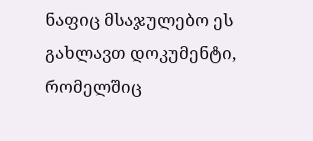ნაფიც მსაჯულებო ეს გახლავთ დოკუმენტი, რომელშიც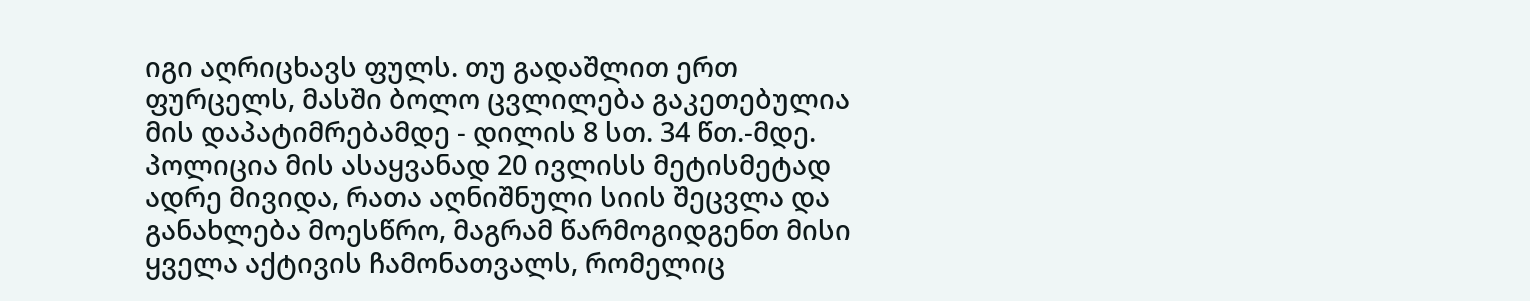იგი აღრიცხავს ფულს. თუ გადაშლით ერთ ფურცელს, მასში ბოლო ცვლილება გაკეთებულია მის დაპატიმრებამდე - დილის 8 სთ. 34 წთ.-მდე. პოლიცია მის ასაყვანად 20 ივლისს მეტისმეტად ადრე მივიდა, რათა აღნიშნული სიის შეცვლა და განახლება მოესწრო, მაგრამ წარმოგიდგენთ მისი ყველა აქტივის ჩამონათვალს, რომელიც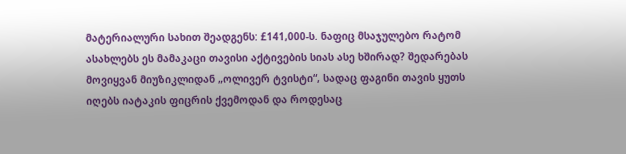მატერიალური სახით შეადგენს: £141,000-ს. ნაფიც მსაჯულებო რატომ ასახლებს ეს მამაკაცი თავისი აქტივების სიას ასე ხშირად? შედარებას მოვიყვან მიუზიკლიდან „ოლივერ ტვისტი“, სადაც ფაგინი თავის ყუთს იღებს იატაკის ფიცრის ქვემოდან და როდესაც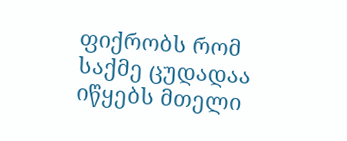ფიქრობს რომ საქმე ცუდადაა იწყებს მთელი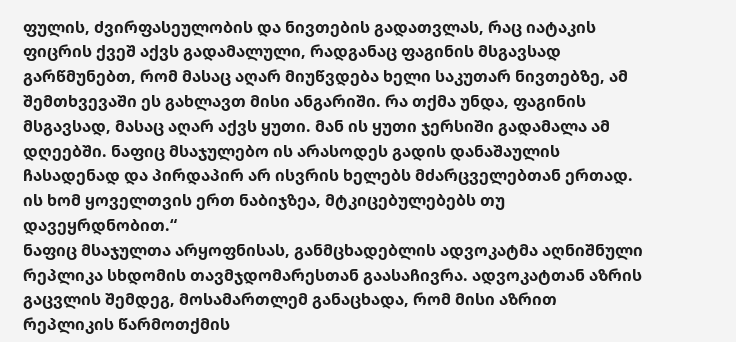ფულის, ძვირფასეულობის და ნივთების გადათვლას, რაც იატაკის ფიცრის ქვეშ აქვს გადამალული, რადგანაც ფაგინის მსგავსად გარწმუნებთ, რომ მასაც აღარ მიუწვდება ხელი საკუთარ ნივთებზე, ამ შემთხვევაში ეს გახლავთ მისი ანგარიში. რა თქმა უნდა, ფაგინის მსგავსად, მასაც აღარ აქვს ყუთი. მან ის ყუთი ჯერსიში გადამალა ამ დღეებში. ნაფიც მსაჯულებო ის არასოდეს გადის დანაშაულის ჩასადენად და პირდაპირ არ ისვრის ხელებს მძარცველებთან ერთად. ის ხომ ყოველთვის ერთ ნაბიჯზეა, მტკიცებულებებს თუ დავეყრდნობით.“
ნაფიც მსაჯულთა არყოფნისას, განმცხადებლის ადვოკატმა აღნიშნული რეპლიკა სხდომის თავმჯდომარესთან გაასაჩივრა. ადვოკატთან აზრის გაცვლის შემდეგ, მოსამართლემ განაცხადა, რომ მისი აზრით რეპლიკის წარმოთქმის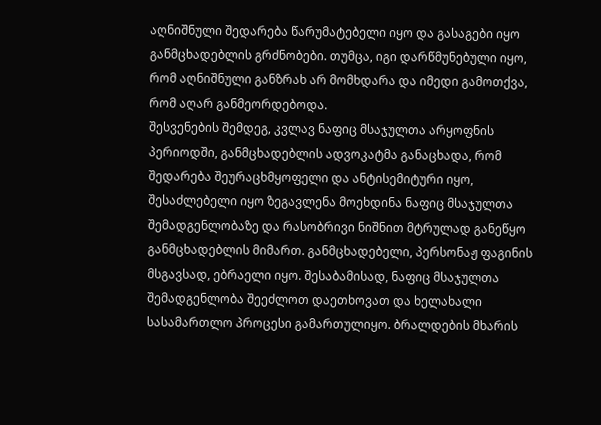აღნიშნული შედარება წარუმატებელი იყო და გასაგები იყო განმცხადებლის გრძნობები. თუმცა, იგი დარწმუნებული იყო, რომ აღნიშნული განზრახ არ მომხდარა და იმედი გამოთქვა, რომ აღარ განმეორდებოდა.
შესვენების შემდეგ, კვლავ ნაფიც მსაჯულთა არყოფნის პერიოდში, განმცხადებლის ადვოკატმა განაცხადა, რომ შედარება შეურაცხმყოფელი და ანტისემიტური იყო, შესაძლებელი იყო ზეგავლენა მოეხდინა ნაფიც მსაჯულთა შემადგენლობაზე და რასობრივი ნიშნით მტრულად განეწყო განმცხადებლის მიმართ. განმცხადებელი, პერსონაჟ ფაგინის მსგავსად, ებრაელი იყო. შესაბამისად, ნაფიც მსაჯულთა შემადგენლობა შეეძლოთ დაეთხოვათ და ხელახალი სასამართლო პროცესი გამართულიყო. ბრალდების მხარის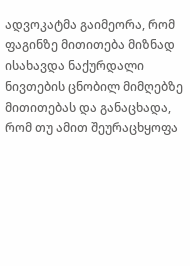ადვოკატმა გაიმეორა, რომ ფაგინზე მითითება მიზნად ისახავდა ნაქურდალი ნივთების ცნობილ მიმღებზე მითითებას და განაცხადა, რომ თუ ამით შეურაცხყოფა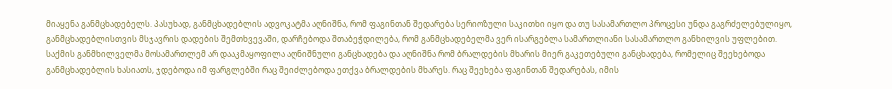მიაყენა განმცხადებელს. პასუხად, განმცხადებლის ადვოკატმა აღნიშნა, რომ ფაგინთან შედარება სერიოზული საკითხი იყო და თუ სასამართლო პროცესი უნდა გაგრძელებულიყო, განმცხადებლისთვის მსჯავრის დადების შემთხვევაში, დარჩებოდა შთაბეჭდილება, რომ განმცხადებელმა ვერ ისარგებლა სამართლიანი სასამართლო განხილვის უფლებით. საქმის განმხილველმა მოსამართლემ არ დააკმაყოფილა აღნიშნული განცხადება და აღნიშნა რომ ბრალდების მხარის მიერ გაკეთებული განცხადება, რომელიც შეეხებოდა განმცხადებლის ხასიათს, ჯდებოდა იმ ფარგლებში რაც შეიძლებოდა ეთქვა ბრალდების მხარეს. რაც შეეხება ფაგინთან შედარებას, იმის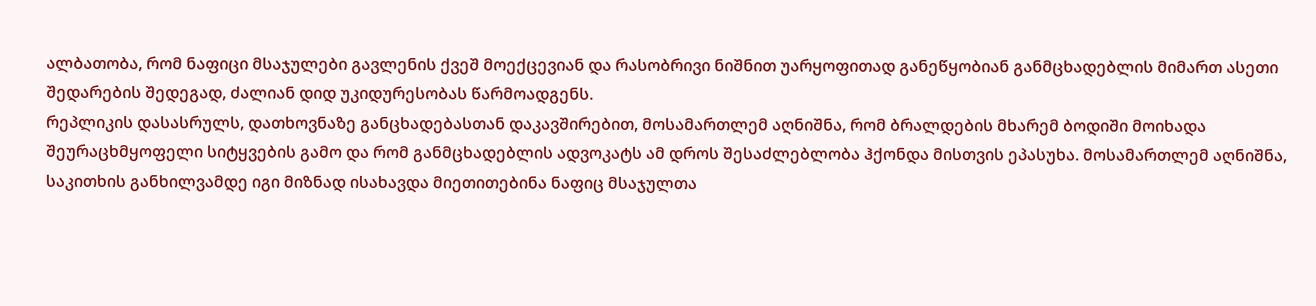ალბათობა, რომ ნაფიცი მსაჯულები გავლენის ქვეშ მოექცევიან და რასობრივი ნიშნით უარყოფითად განეწყობიან განმცხადებლის მიმართ ასეთი შედარების შედეგად, ძალიან დიდ უკიდურესობას წარმოადგენს.
რეპლიკის დასასრულს, დათხოვნაზე განცხადებასთან დაკავშირებით, მოსამართლემ აღნიშნა, რომ ბრალდების მხარემ ბოდიში მოიხადა შეურაცხმყოფელი სიტყვების გამო და რომ განმცხადებლის ადვოკატს ამ დროს შესაძლებლობა ჰქონდა მისთვის ეპასუხა. მოსამართლემ აღნიშნა, საკითხის განხილვამდე იგი მიზნად ისახავდა მიეთითებინა ნაფიც მსაჯულთა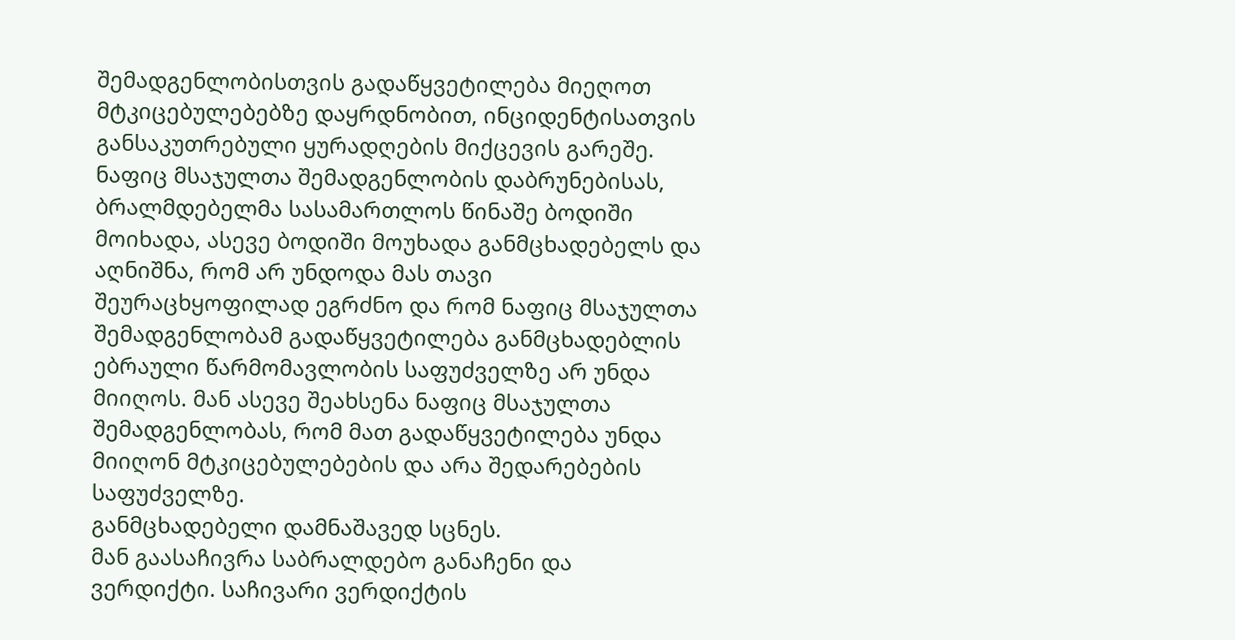შემადგენლობისთვის გადაწყვეტილება მიეღოთ მტკიცებულებებზე დაყრდნობით, ინციდენტისათვის განსაკუთრებული ყურადღების მიქცევის გარეშე.
ნაფიც მსაჯულთა შემადგენლობის დაბრუნებისას, ბრალმდებელმა სასამართლოს წინაშე ბოდიში მოიხადა, ასევე ბოდიში მოუხადა განმცხადებელს და აღნიშნა, რომ არ უნდოდა მას თავი შეურაცხყოფილად ეგრძნო და რომ ნაფიც მსაჯულთა შემადგენლობამ გადაწყვეტილება განმცხადებლის ებრაული წარმომავლობის საფუძველზე არ უნდა მიიღოს. მან ასევე შეახსენა ნაფიც მსაჯულთა შემადგენლობას, რომ მათ გადაწყვეტილება უნდა მიიღონ მტკიცებულებების და არა შედარებების საფუძველზე.
განმცხადებელი დამნაშავედ სცნეს.
მან გაასაჩივრა საბრალდებო განაჩენი და ვერდიქტი. საჩივარი ვერდიქტის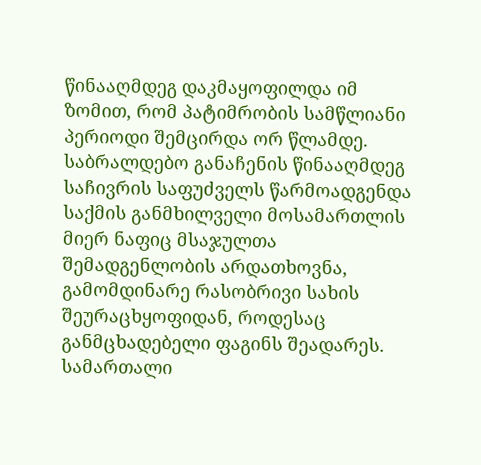წინააღმდეგ დაკმაყოფილდა იმ ზომით, რომ პატიმრობის სამწლიანი პერიოდი შემცირდა ორ წლამდე. საბრალდებო განაჩენის წინააღმდეგ საჩივრის საფუძველს წარმოადგენდა საქმის განმხილველი მოსამართლის მიერ ნაფიც მსაჯულთა შემადგენლობის არდათხოვნა, გამომდინარე რასობრივი სახის შეურაცხყოფიდან, როდესაც განმცხადებელი ფაგინს შეადარეს.
სამართალი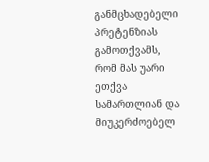განმცხადებელი პრეტენზიას გამოთქვამს, რომ მას უარი ეთქვა სამართლიან და მიუკერძოებელ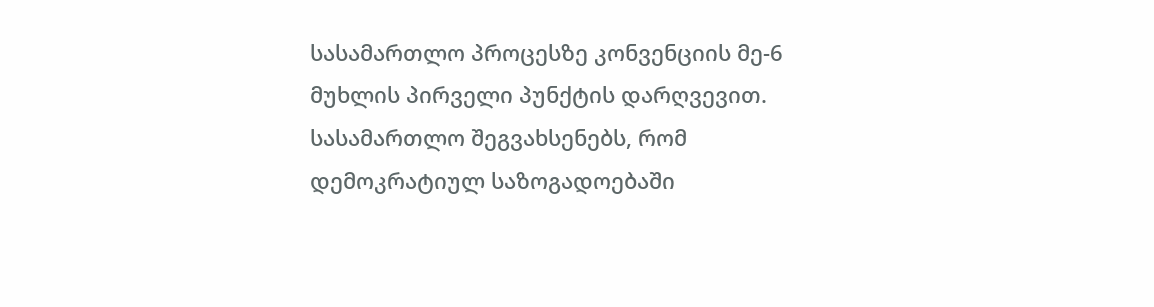სასამართლო პროცესზე კონვენციის მე-6 მუხლის პირველი პუნქტის დარღვევით.
სასამართლო შეგვახსენებს, რომ დემოკრატიულ საზოგადოებაში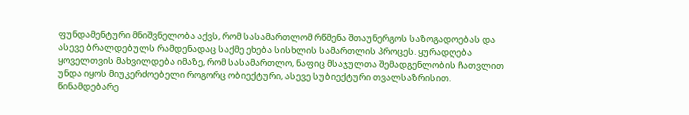ფუნდამენტური მნიშვნელობა აქვს, რომ სასამართლომ რწმენა შთაუნერგოს საზოგადოებას და ასევე ბრალდებულს რამდენადაც საქმე ეხება სისხლის სამართლის პროცეს. ყურადღება ყოველთვის მახვილდება იმაზე, რომ სასამართლო, ნაფიც მსაჯულთა შემადგენლობის ჩათვლით უნდა იყოს მიუკერძოებელი როგორც ობიექტური, ასევე სუბიექტური თვალსაზრისით.
წინამდებარე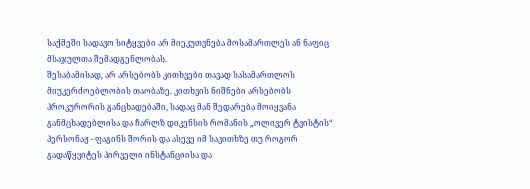საქმეში სადავო სიტყვები არ მიეკუთვნება მოსამართლეს ან ნაფიც მსაჯულთა შემადგენლობას.
შესაბამისად, არ არსებობს კითხვები თავად სასამართლოს მიუკერძოებლობის თაობაზე. კითხვის ნიშნები არსებობს პროკურორის განცხადებაში, სადაც მან შედარება მოიყვანა განმცხადებლისა და ჩარლზ დიკენსის რომანის „ოლივერ ტვისტის“ პერსონაჟ - ფაგინს შორის და ასევე იმ საკითხზე თუ როგორ გადაწყვიტეს პირველი ინსტანციისა და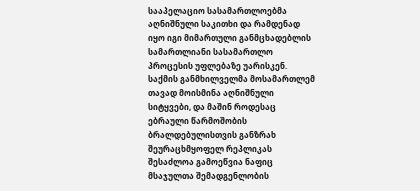სააპელაციო სასამართლოებმა აღნიშნული საკითხი და რამდენად იყო იგი მიმართული განმცხადებლის სამართლიანი სასამართლო პროცესის უფლებაზე უარისკენ.
საქმის განმხილველმა მოსამართლემ თავად მოისმინა აღნიშნული სიტყვები, და მაშინ როდესაც ებრაული წარმოშობის ბრალდებულისთვის განზრახ შეურაცხმყოფელ რეპლიკას შესაძლოა გამოეწვია ნაფიც მსაჯულთა შემადგენლობის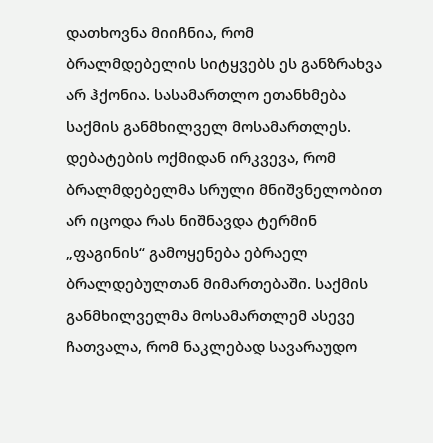დათხოვნა მიიჩნია, რომ ბრალმდებელის სიტყვებს ეს განზრახვა არ ჰქონია. სასამართლო ეთანხმება საქმის განმხილველ მოსამართლეს. დებატების ოქმიდან ირკვევა, რომ ბრალმდებელმა სრული მნიშვნელობით არ იცოდა რას ნიშნავდა ტერმინ „ფაგინის“ გამოყენება ებრაელ ბრალდებულთან მიმართებაში. საქმის განმხილველმა მოსამართლემ ასევე ჩათვალა, რომ ნაკლებად სავარაუდო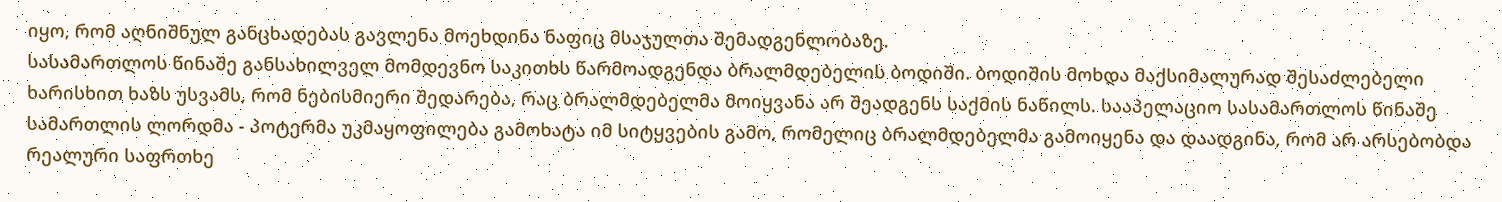იყო, რომ აღნიშნულ განცხადებას გავლენა მოეხდინა ნაფიც მსაჯულთა შემადგენლობაზე.
სასამართლოს წინაშე განსახილველ მომდევნო საკითხს წარმოადგენდა ბრალმდებელის ბოდიში. ბოდიშის მოხდა მაქსიმალურად შესაძლებელი ხარისხით ხაზს უსვამს, რომ ნებისმიერი შედარება, რაც ბრალმდებელმა მოიყვანა არ შეადგენს საქმის ნაწილს. სააპელაციო სასამართლოს წინაშე სამართლის ლორდმა - პოტერმა უკმაყოფილება გამოხატა იმ სიტყვების გამო, რომელიც ბრალმდებელმა გამოიყენა და დაადგინა, რომ არ არსებობდა რეალური საფრთხე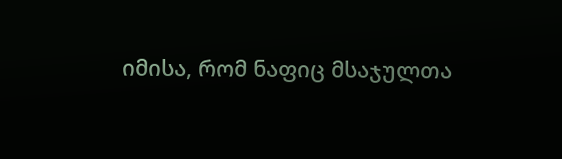იმისა, რომ ნაფიც მსაჯულთა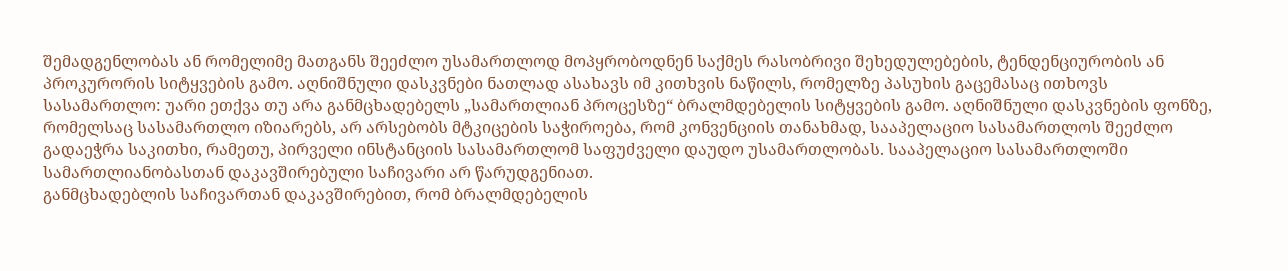შემადგენლობას ან რომელიმე მათგანს შეეძლო უსამართლოდ მოპყრობოდნენ საქმეს რასობრივი შეხედულებების, ტენდენციურობის ან პროკურორის სიტყვების გამო. აღნიშნული დასკვნები ნათლად ასახავს იმ კითხვის ნაწილს, რომელზე პასუხის გაცემასაც ითხოვს სასამართლო: უარი ეთქვა თუ არა განმცხადებელს „სამართლიან პროცესზე“ ბრალმდებელის სიტყვების გამო. აღნიშნული დასკვნების ფონზე, რომელსაც სასამართლო იზიარებს, არ არსებობს მტკიცების საჭიროება, რომ კონვენციის თანახმად, სააპელაციო სასამართლოს შეეძლო გადაეჭრა საკითხი, რამეთუ, პირველი ინსტანციის სასამართლომ საფუძველი დაუდო უსამართლობას. სააპელაციო სასამართლოში სამართლიანობასთან დაკავშირებული საჩივარი არ წარუდგენიათ.
განმცხადებლის საჩივართან დაკავშირებით, რომ ბრალმდებელის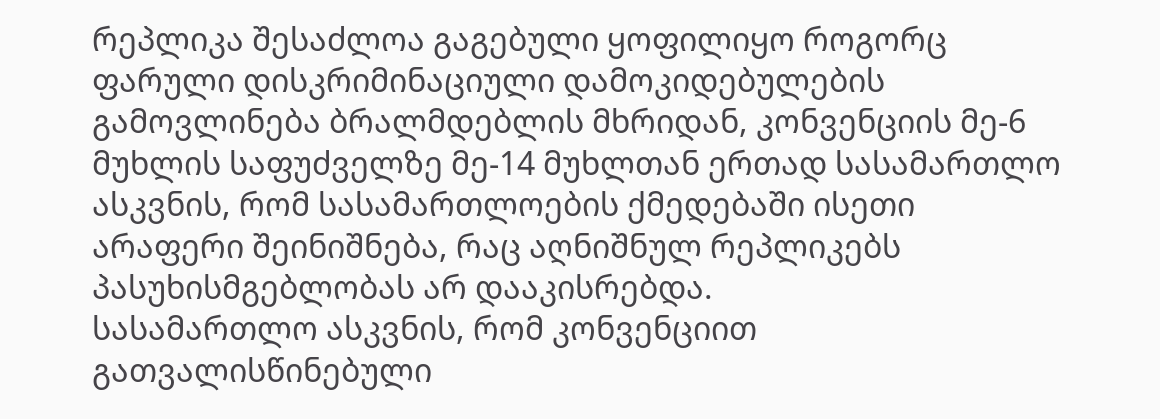რეპლიკა შესაძლოა გაგებული ყოფილიყო როგორც ფარული დისკრიმინაციული დამოკიდებულების გამოვლინება ბრალმდებლის მხრიდან, კონვენციის მე-6 მუხლის საფუძველზე მე-14 მუხლთან ერთად სასამართლო ასკვნის, რომ სასამართლოების ქმედებაში ისეთი არაფერი შეინიშნება, რაც აღნიშნულ რეპლიკებს პასუხისმგებლობას არ დააკისრებდა.
სასამართლო ასკვნის, რომ კონვენციით გათვალისწინებული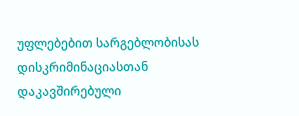უფლებებით სარგებლობისას დისკრიმინაციასთან დაკავშირებული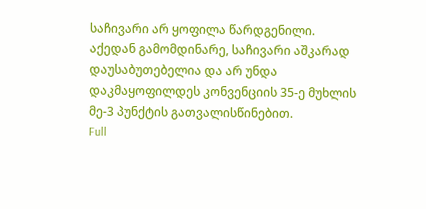საჩივარი არ ყოფილა წარდგენილი.
აქედან გამომდინარე, საჩივარი აშკარად დაუსაბუთებელია და არ უნდა დაკმაყოფილდეს კონვენციის 35-ე მუხლის მე-3 პუნქტის გათვალისწინებით.
Full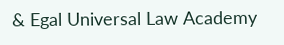& Egal Universal Law Academy